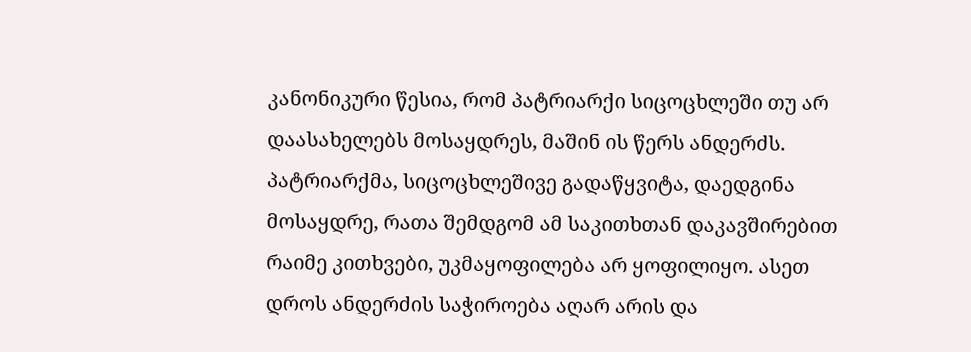კანონიკური წესია, რომ პატრიარქი სიცოცხლეში თუ არ დაასახელებს მოსაყდრეს, მაშინ ის წერს ანდერძს. პატრიარქმა, სიცოცხლეშივე გადაწყვიტა, დაედგინა მოსაყდრე, რათა შემდგომ ამ საკითხთან დაკავშირებით რაიმე კითხვები, უკმაყოფილება არ ყოფილიყო. ასეთ დროს ანდერძის საჭიროება აღარ არის და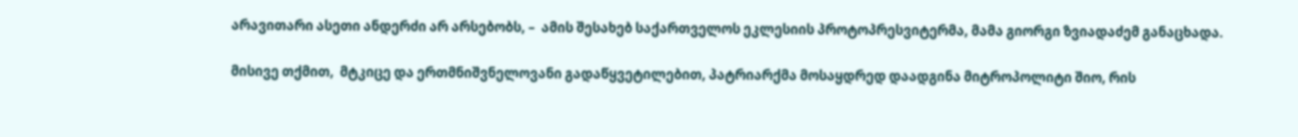არავითარი ასეთი ანდერძი არ არსებობს, –  ამის შესახებ საქართველოს ეკლესიის პროტოპრესვიტერმა, მამა გიორგი ზვიადაძემ განაცხადა.

მისივე თქმით,  მტკიცე და ერთმნიშვნელოვანი გადაწყვეტილებით, პატრიარქმა მოსაყდრედ დაადგინა მიტროპოლიტი შიო, რის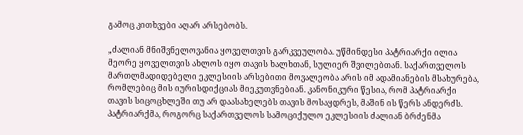გამოც კითხვები აღარ არსებობს.

„ძალიან მნიშვნელოვანია ყოველთვის გარკვეულობა. უწმინდესი პატრიარქი ილია მეორე ყოველთვის ახლოს იყო თავის ხალხთან, სულიერ შვილებთან. საქართველოს მართლმადიდებელი ეკლესიის არსებითი მოვალეობა არის იმ ადამიანების მსახურება, რომლებიც მის იურისდიქციას მიეკუთვნებიან. კანონიკური წესია, რომ პატრიარქი თავის სიცოცხლეში თუ არ დაასახელებს თავის მოსაყდრეს, მაშინ ის წერს ანდერძს. პატრიარქმა, როგორც საქართველოს სამოციქულო ეკლესიის ძალიან ბრძენმა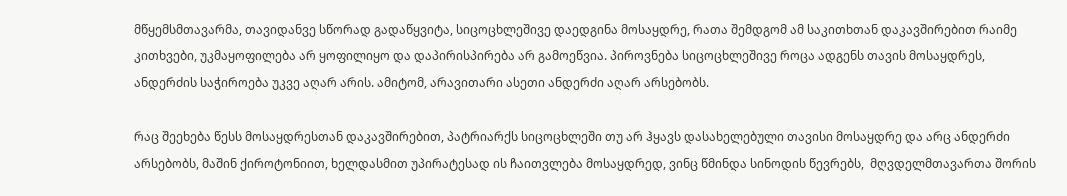მწყემსმთავარმა, თავიდანვე სწორად გადაწყვიტა, სიცოცხლეშივე დაედგინა მოსაყდრე, რათა შემდგომ ამ საკითხთან დაკავშირებით რაიმე კითხვები, უკმაყოფილება არ ყოფილიყო და დაპირისპირება არ გამოეწვია. პიროვნება სიცოცხლეშივე როცა ადგენს თავის მოსაყდრეს, ანდერძის საჭიროება უკვე აღარ არის. ამიტომ, არავითარი ასეთი ანდერძი აღარ არსებობს.

რაც შეეხება წესს მოსაყდრესთან დაკავშირებით, პატრიარქს სიცოცხლეში თუ არ ჰყავს დასახელებული თავისი მოსაყდრე და არც ანდერძი არსებობს, მაშინ ქიროტონიით, ხელდასმით უპირატესად ის ჩაითვლება მოსაყდრედ, ვინც წმინდა სინოდის წევრებს,  მღვდელმთავართა შორის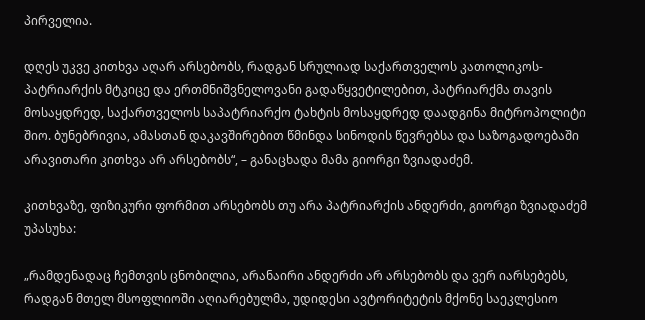პირველია.

დღეს უკვე კითხვა აღარ არსებობს, რადგან სრულიად საქართველოს კათოლიკოს-პატრიარქის მტკიცე და ერთმნიშვნელოვანი გადაწყვეტილებით, პატრიარქმა თავის მოსაყდრედ, საქართველოს საპატრიარქო ტახტის მოსაყდრედ დაადგინა მიტროპოლიტი შიო. ბუნებრივია, ამასთან დაკავშირებით წმინდა სინოდის წევრებსა და საზოგადოებაში არავითარი კითხვა არ არსებობს“, – განაცხადა მამა გიორგი ზვიადაძემ.

კითხვაზე, ფიზიკური ფორმით არსებობს თუ არა პატრიარქის ანდერძი, გიორგი ზვიადაძემ უპასუხა:

„რამდენადაც ჩემთვის ცნობილია, არანაირი ანდერძი არ არსებობს და ვერ იარსებებს, რადგან მთელ მსოფლიოში აღიარებულმა, უდიდესი ავტორიტეტის მქონე საეკლესიო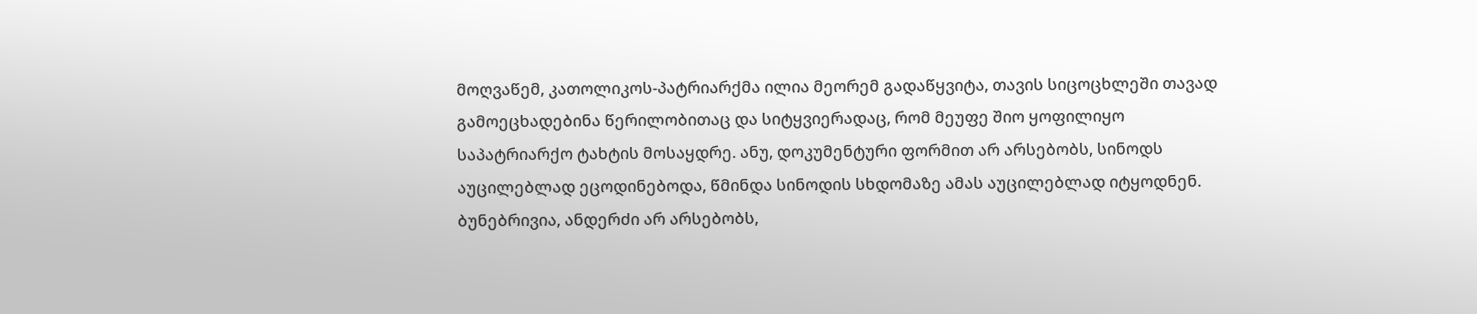მოღვაწემ, კათოლიკოს-პატრიარქმა ილია მეორემ გადაწყვიტა, თავის სიცოცხლეში თავად გამოეცხადებინა წერილობითაც და სიტყვიერადაც, რომ მეუფე შიო ყოფილიყო საპატრიარქო ტახტის მოსაყდრე. ანუ, დოკუმენტური ფორმით არ არსებობს, სინოდს აუცილებლად ეცოდინებოდა, წმინდა სინოდის სხდომაზე ამას აუცილებლად იტყოდნენ. ბუნებრივია, ანდერძი არ არსებობს,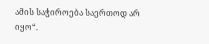ამის საჭიროება საერთოდ არ იყო“.